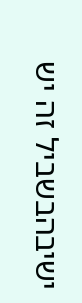ישיבהבשביל זה יש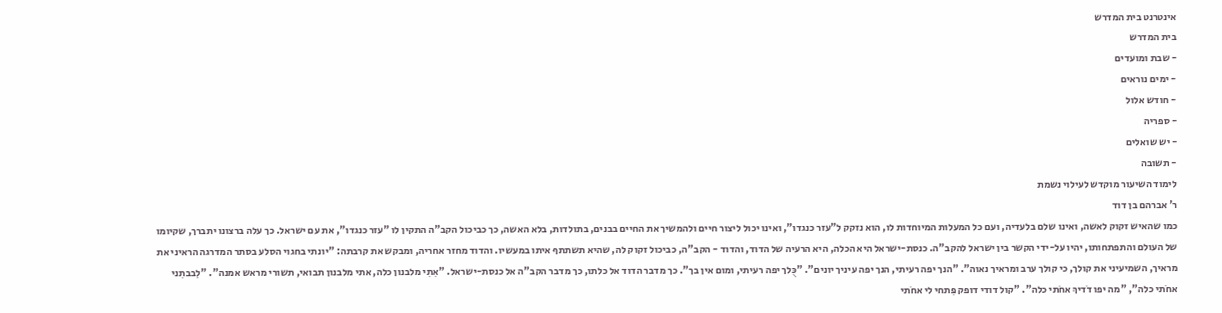אינטרנט בית המדרש
בית המדרש
- שבת ומועדים
- ימים נוראים
- חודש אלול
- ספריה
- יש שואלים
- תשובה
לימוד השיעור מוקדש לעילוי נשמת
ר' אברהם בן דוד
כמו שהאיש זקוק לאשה, ואינו שלם בלעדיה, ועם כל המעלות המיוחדות לו, הוא נזקק ל"עזר כנגדו", ואינו יכול ליצור חיים ולהמשיך את החיים בבנים, בתולדות, בלא האשה, כך כביכול הקב"ה התקין לו "עזר כנגדו", את עם ישראל. כך עלה ברצונו יתברך, שקיומו של העולם והתפתחותו, יהיו על-ידי הקשר בין ישראל להקב"ה. כנסת-ישראל היא הכלה, היא הרעיה של הדוד, והדוד - הקב"ה, כביכול זקוק לה, שהיא תשתתף איתו במעשיו. והדוד מחזר אחריה, ומבקש את קרבתה: "יונתי בחגוי הסלע בסתר המדרגה הראיני את מראיך, השמיעיני את קולך, כי קולך ערב ומראיך נאוה". "הנך יפה רעיתי, הנך יפה עיניך יונים". "כֻּלך יפה רעיתי, ומום אין בך". כך מדבר הדוד אל כלתו, כך מדבר הקב"ה אל כנסת-ישראל. "אִתִי מלבנון כלה, אתי מלבנון תבואי, תשורי מראש אמנה". "לִבבתִני אחֹתי כלה", "מה יפו דֹדיךְ אחֹתי כלה". "קול דודי דופק פִּתחי לי אחֹתי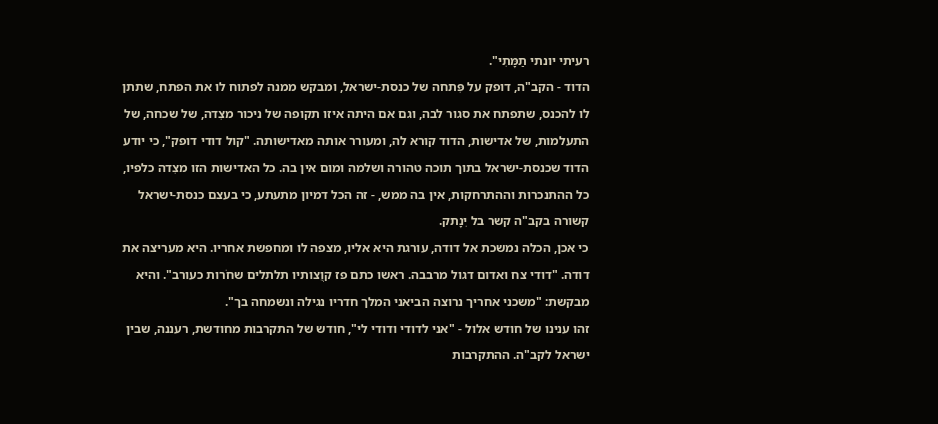רעיתי יונתי תַמָּתִי".
הדוד - הקב"ה, דופק על פִּתחה של כנסת-ישראל, ומבקש ממנה לפתוח לו את הפתח, שתתן לו להכנס, שתפתח את סגור לבה, וגם אם היתה איזו תקופה של ניכור מצִדה, של שכחה, של התעלמות, של אדישות, הדוד קורא לה, ומעורר אותה מאדישותה. "קול דודי דופק", כי יודע הדוד שכנסת-ישראל בתוך תוכה טהורה ושלמה ומום אין בה. כל האדישות הזו מצִדה כלפיו, כל ההתנכרות וההתרחקות, אין בה ממש, - זה הכל דמיון מתעתע, כי בעצם כנסת-ישראל קשורה בקב"ה קשר בל יִנָתק.
כי אכן, הכלה נמשכת אל דודה, עורגת היא אליו, מצפה לו ומחפשת אחריו. היא מעריצה את דודה. "דודי צח ואדום דגול מרבבה. ראשו כתם פז קוֻצותיו תלתלים שחֹרות כעורב". והיא מבקשת: "משכני אחריך נרוצה הביאני המלך חדריו נגילה ונשמחה בך".
זהו ענינו של חודש אלול - "אני לדודי ודודי לי", חודש של התקרבות מחודשת, רעננה, שבין ישראל לקב"ה. ההתקרבות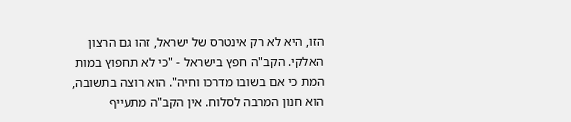הזו, היא לא רק אינטרס של ישראל, זהו גם הרצון האלקי. הקב"ה חפץ בישראל - "כי לא תחפוץ במות המת כי אם בשובו מדרכו וחיה". הוא רוצה בתשובה, הוא חנון המרבה לסלוח. אין הקב"ה מתעייף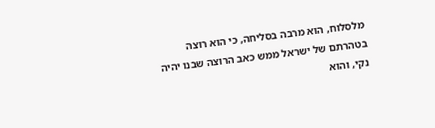מלסלוח, הוא מרבה בסליחה, כי הוא רוצה בטהרתם של ישראל ממש כאב הרוצה שבנו יהיה נקי, והוא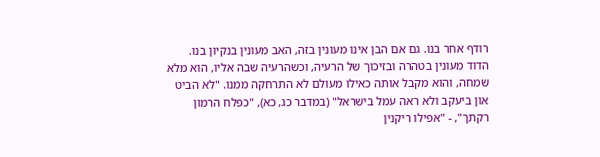רודף אחר בנו. גם אם הבן אינו מעונין בזה, האב מעונין בנקיון בנו. הדוד מעונין בטהרה ובזיכוך של הרעיה, וכשהרעיה שבה אליו, הוא מלא שמחה, והוא מקבל אותה כאילו מעולם לא התרחקה ממנו. "לא הביט און ביעקב ולא ראה עמל בישראל" (במדבר כג, כא), "כפלח הרִמון רקתך", - "אפילו ריקנין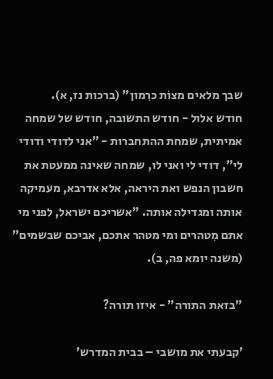שבך מלאים מצוֹת כרִמון" (ברכות נז, א).
חודש אלול - חודש התשובה, חודש של שמחה אמיתית, שמחת ההתחברות - "אני לדודי ודודי לי", דודי לי ואני לו, שמחה שאינה ממעטת את חשבון הנפש ואת היראה, אלא אדרבא, מעמיקה אותה ומגדילה אותה. "אשריכם ישראל, לפני מי אתם מִטהרים ומי מטהר אתכם, אביכם שבשמים" (משנה יומא פה, ב).

"בזאת התורה" - איזו תורה?

'קבעתי את מושבי – בבית המדרש'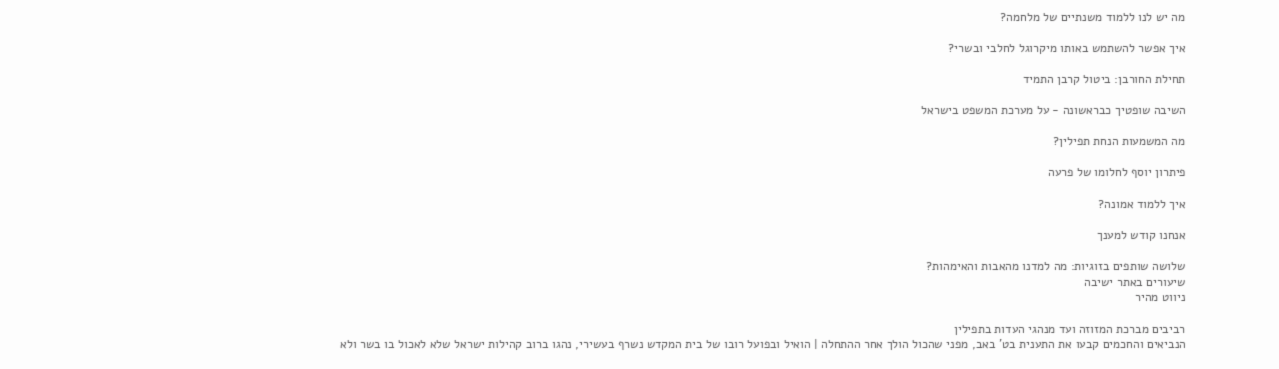מה יש לנו ללמוד משנתיים של מלחמה?

איך אפשר להשתמש באותו מיקרוגל לחלבי ובשרי?

תחילת החורבן: ביטול קרבן התמיד

השיבה שופטיך כבראשונה - על מערכת המשפט בישראל

מה המשמעות הנחת תפילין?

פיתרון יוסף לחלומו של פרעה

איך ללמוד אמונה?

אנחנו קודש למענך

שלושה שותפים בזוגיות: מה למדנו מהאבות והאימהות?
שיעורים באתר ישיבה
ניווט מהיר

רביבים מברכת המזוזה ועד מנהגי העדות בתפילין
הנביאים והחכמים קבעו את התענית בט' באב, מפני שהכול הולך אחר ההתחלה | הואיל ובפועל רובו של בית המקדש נשרף בעשירי, נהגו ברוב קהילות ישראל שלא לאכול בו בשר ולא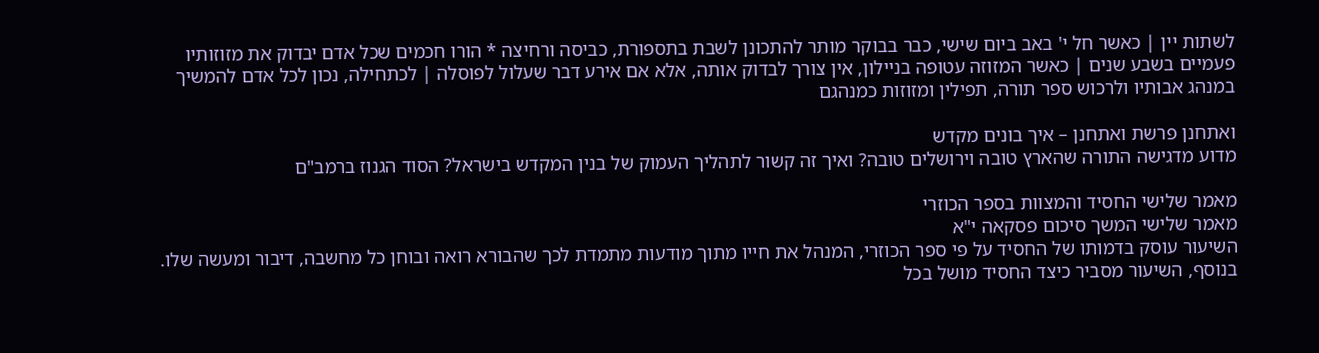לשתות יין | כאשר חל י' באב ביום שישי, כבר בבוקר מותר להתכונן לשבת בתספורת, כביסה ורחיצה * הורו חכמים שכל אדם יבדוק את מזוזותיו פעמיים בשבע שנים | כאשר המזוזה עטופה בניילון, אין צורך לבדוק אותה, אלא אם אירע דבר שעלול לפוסלה | לכתחילה, נכון לכל אדם להמשיך במנהג אבותיו ולרכוש ספר תורה, תפילין ומזוזות כמנהגם

ואתחנן פרשת ואתחנן – איך בונים מקדש
מדוע מדגישה התורה שהארץ טובה וירושלים טובה? ואיך זה קשור לתהליך העמוק של בנין המקדש בישראל? הסוד הגנוז ברמב"ם

מאמר שלישי החסיד והמצוות בספר הכוזרי
מאמר שלישי המשך סיכום פסקאה י"א
השיעור עוסק בדמותו של החסיד על פי ספר הכוזרי, המנהל את חייו מתוך מודעות מתמדת לכך שהבורא רואה ובוחן כל מחשבה, דיבור ומעשה שלו. בנוסף, השיעור מסביר כיצד החסיד מושל בכל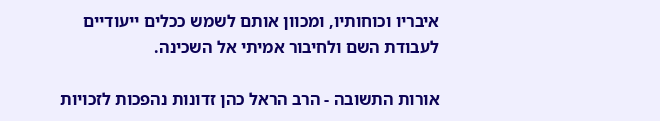איבריו וכוחותיו, ומכוון אותם לשמש ככלים ייעודיים לעבודת השם ולחיבור אמיתי אל השכינה.

אורות התשובה - הרב הראל כהן זדונות נהפכות לזכויות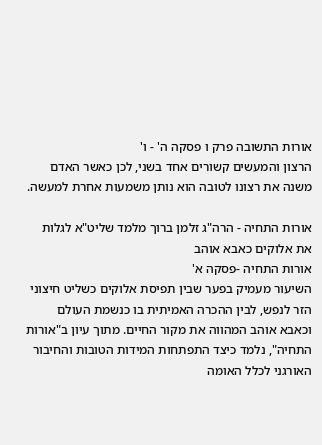אורות התשובה פרק ו פסקה ה' - ו'
הרצון והמעשים קשורים אחד בשני, לכן כאשר האדם משנה את רצונו לטובה הוא נותן משמעות אחרת למעשה.

אורות התחיה - הרה"ג זלמן ברוך מלמד שליט"א לגלות את אלוקים כאבא אוהב
אורות התחיה -פסקה א'
השיעור מעמיק בפער שבין תפיסת אלוקים כשליט חיצוני הזר לנפש, לבין ההכרה האמיתית בו כנשמת העולם וכאבא אוהב המהווה את מקור החיים. מתוך עיון ב"אורות התחיה", נלמד כיצד התפתחות המידות הטובות והחיבור האורגני לכלל האומה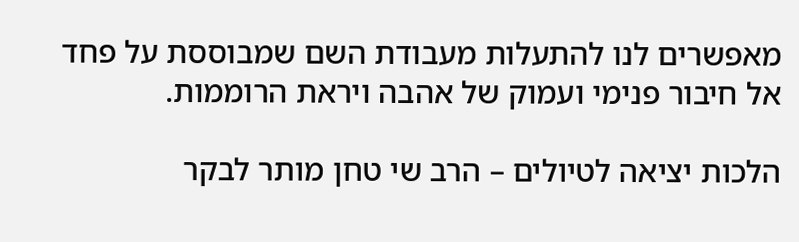מאפשרים לנו להתעלות מעבודת השם שמבוססת על פחד אל חיבור פנימי ועמוק של אהבה ויראת הרוממות.

הלכות יציאה לטיולים – הרב שי טחן מותר לבקר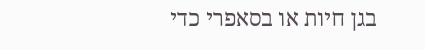בגן חיות או בסאפרי כדי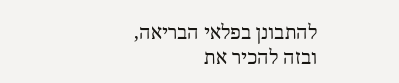להתבונן בפלאי הבריאה, ובזה להכיר את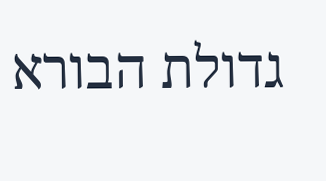גדולת הבורא